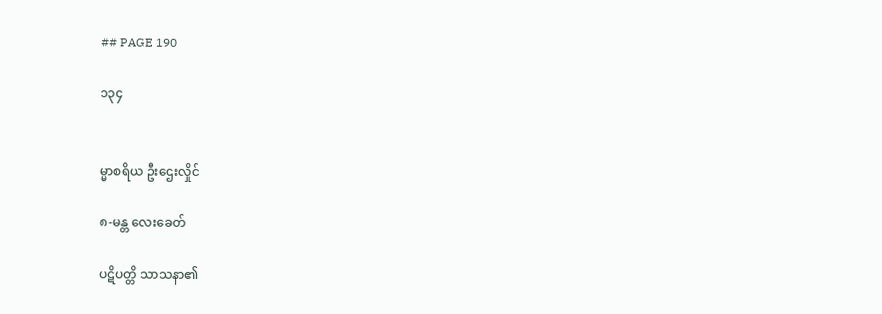## PAGE 190

၁၃၄


မ္မာစရိယ ဦးဌေးလှိုင်

၈-မန္တ လေးခေတ်

ပဋိပတ္တိ သာသနာ၏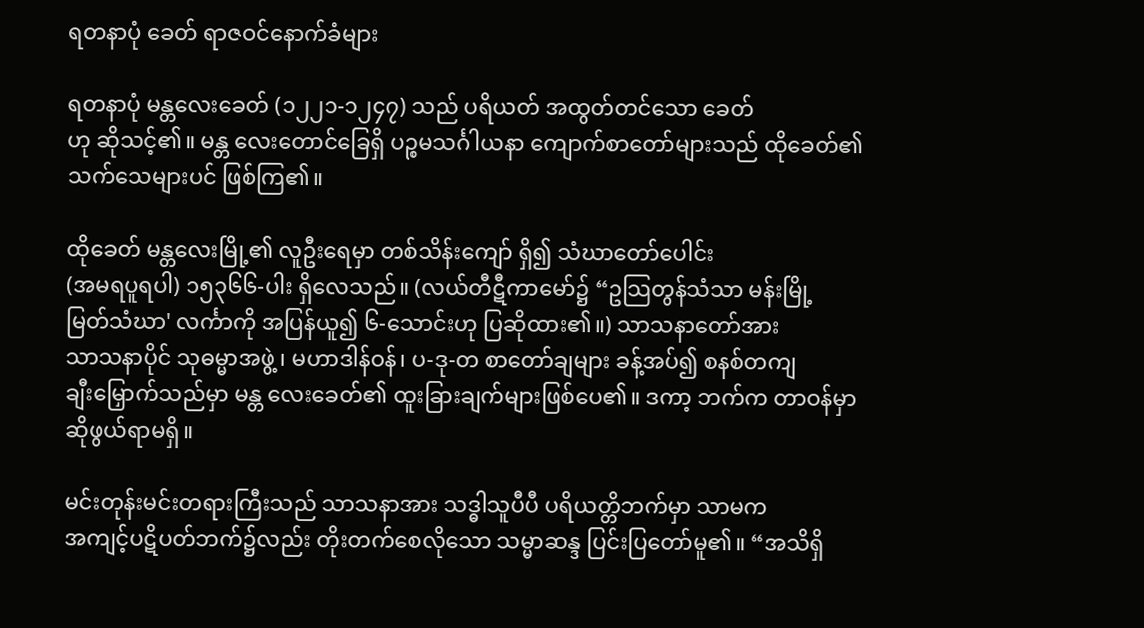ရတနာပုံ ခေတ် ရာဇဝင်နောက်ခံများ

ရတနာပုံ မန္တလေးခေတ် (၁၂၂၁-၁၂၄၇) သည် ပရိယတ် အထွတ်တင်သော ခေတ်
ဟု ဆိုသင့်၏။ မန္တ လေးတောင်ခြေရှိ ပဉ္စမသင်္ဂါယနာ ကျောက်စာတော်များသည် ထိုခေတ်၏
သက်သေများပင် ဖြစ်ကြ၏။

ထိုခေတ် မန္တလေးမြို့၏ လူဦးရေမှာ တစ်သိန်းကျော် ရှိ၍ သံဃာတော်ပေါင်း
(အမရပူရပါ) ၁၅၃၆၆-ပါး ရှိလေသည်။ (လယ်တီဋီကာမော်၌ “ဥသြတွန်သံသာ မန်းမြို့
မြတ်သံဃာ' လင်္ကာကို အပြန်ယူ၍ ၆-သောင်းဟု ပြဆိုထား၏။) သာသနာတော်အား
သာသနာပိုင် သုဓမ္မာအဖွဲ့ ၊ မဟာဒါန်ဝန်၊ ပ-ဒု-တ စာတော်ချများ ခန့်အပ်၍ စနစ်တကျ
ချီးမြှောက်သည်မှာ မန္တ လေးခေတ်၏ ထူးခြားချက်များဖြစ်ပေ၏။ ဒကာ့ ဘက်က တာဝန်မှာ
ဆိုဖွယ်ရာမရှိ။

မင်းတုန်းမင်းတရားကြီးသည် သာသနာအား သဒ္ဓါသူပီပီ ပရိယတ္တိဘက်မှာ သာမက
အကျင့်ပဋိပတ်ဘက်၌လည်း တိုးတက်စေလိုသော သမ္မာဆန္ဒ ပြင်းပြတော်မူ၏။ “အသိရှိ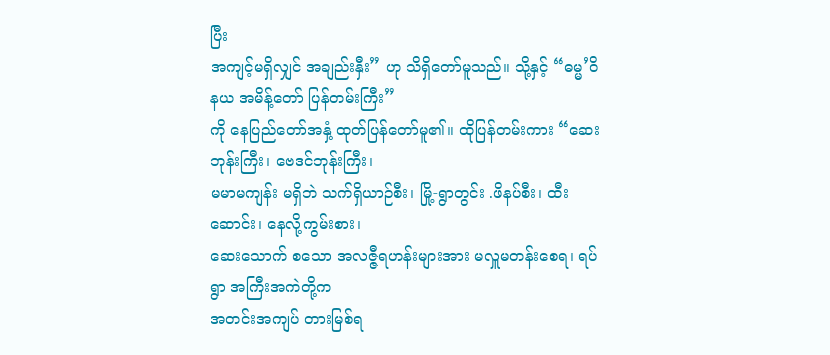ပြီး
အကျင့်မရှိလျှင် အချည်းနှီး” ဟု သိရှိတော်မူသည်။ သို့နှင့် “ဓမ္မ’ဝိနယ အမိန့်တော် ပြန်တမ်းကြီး”
ကို နေပြည်တော်အနှံ့ ထုတ်ပြန်တော်မူ၏။ ထိုပြန်တမ်းကား “ဆေးဘုန်းကြီး၊ ဗေဒင်ဘုန်းကြီး၊
မမာမကျန်း မရှိဘဲ သက်ရှိယာဉ်စီး၊ မြို့-ရွာတွင်း .ဖိနပ်စီး၊ ထီးဆောင်း၊ နေလို့ကွမ်းစား၊
ဆေးသောက် စသော အလဇ္ဇီရဟန်းများအား မလှူမတန်းစေရ၊ ရပ်ရွာ အကြီးအကဲတို့က
အတင်းအကျပ် တားမြစ်ရ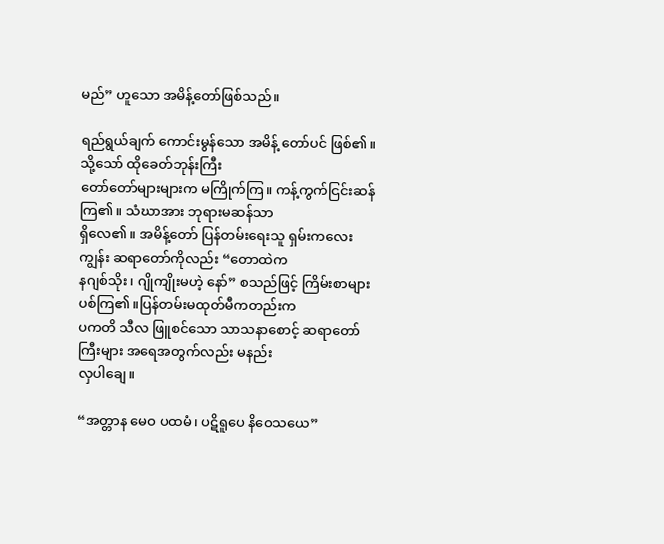မည်” ဟူသော အမိန့်တော်ဖြစ်သည်။

ရည်ရွယ်ချက် ကောင်းမွန်သော အမိန့် တော်ပင် ဖြစ်၏။ သို့သော် ထိုခေတ်ဘုန်းကြီး
တော်တော်များများက မကြိုက်ကြ။ ကန့်ကွက်ငြင်းဆန်ကြ၏။ သံဃာအား ဘုရားမဆန်သာ
ရှိလေ၏။ အမိန့်တော် ပြန်တမ်းရေးသူ ရှမ်းကလေးကျွန်း ဆရာတော်ကိုလည်း “တောထဲက
နဂျစ်သိုး၊ ဂျိုကျိုးမဟဲ့ နော်” စသည်ဖြင့် ကြိမ်းစာများပစ်ကြ၏။ပြန်တမ်းမထုတ်မီကတည်းက
ပကတိ သီလ ဖြူစင်သော သာသနာစောင့် ဆရာတော်ကြီးများ အရေအတွက်လည်း မနည်း
လှပါချေ။

“အတ္တာန မေဝ ပထမံ၊ ပဋိရူပေ နိဝေသယေ”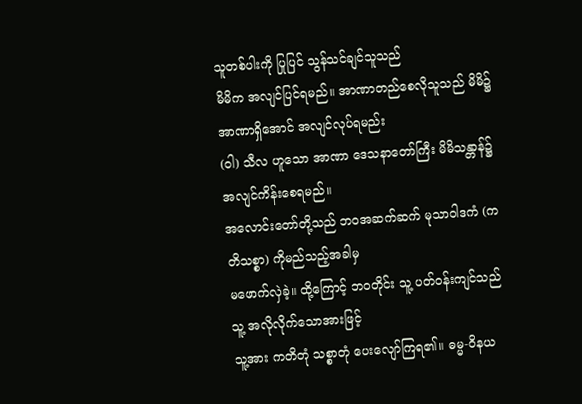သူတစ်ပါးကို ပြုပြင် သွန်သင်ချင်သူသည်
မိမိက အလျင်ပြင်ရမည်။ အာဏာတည်စေလိုသူသည် မိမိ၌ အာဏာရှိအောင် အလျင်လုပ်ရမည်း
(ဝါ) သီလ ဟူသော အာဏာ ဒေသနာတော်ကြီး မိမိသန္တာန်၌ အလျင်ကိန်းစေရမည်။
အလောင်းတော်တို့သည် ဘဝအဆက်ဆက် မုသာဝါဒကံ (ကတိသစ္စာ) ကိုမည်သည့်အခါမှ
မဖောက်လှဲခဲ့။ ထို့ကြောင့် ဘဝတိုင်း သူ့ ပတ်ဝန်းကျင်သည် သူ့ အလိုလိုက်သောအားဖြင့်
သူ့အား ကတိတုံ သစ္စာတုံ ပေးလျော်ကြရ၏။ ဓမ္မ-ဝိနယ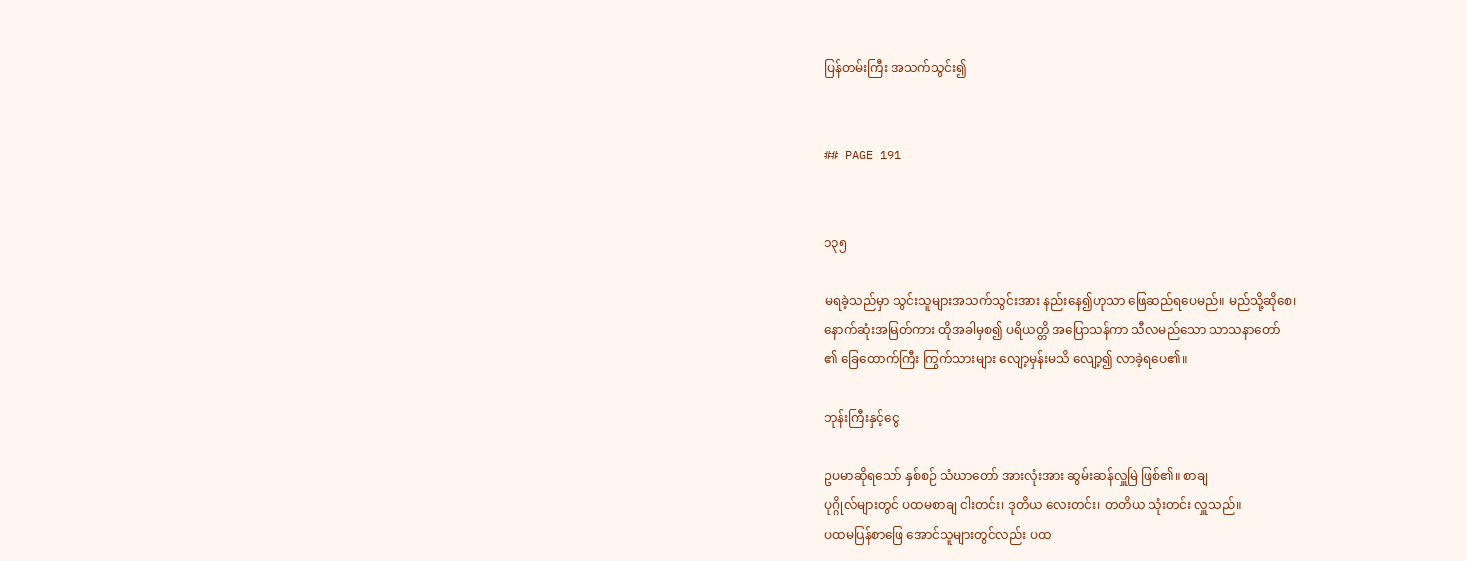ပြန်တမ်းကြီး အသက်သွင်း၍


## PAGE 191


၁၃၅

မရခဲ့သည်မှာ သွင်းသူများအသက်သွင်းအား နည်းနေ၍ဟုသာ ဖြေဆည်ရပေမည်။ မည်သို့ဆိုစေ၊
နောက်ဆုံးအမြတ်ကား ထိုအခါမှစ၍ ပရိယတ္တိ အပြောသန်ကာ သီလမည်သော သာသနာတော်
၏ ခြေထောက်ကြီး ကြွက်သားများ လျော့မှန်းမသိ လျော့၍ လာခဲ့ရပေ၏။

ဘုန်းကြီးနှင့်ငွေ

ဥပမာဆိုရသော် နှစ်စဉ် သံဃာတော် အားလုံးအား ဆွမ်းဆန်လှူမြဲ ဖြစ်၏။ စာချ
ပုဂ္ဂိုလ်များတွင် ပထမစာချ ငါးတင်း၊ ဒုတိယ လေးတင်း၊ တတိယ သုံးတင်း လှူသည်။
ပထမပြန်စာဖြေ အောင်သူများတွင်လည်း ပထ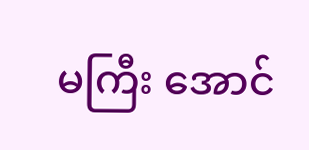မကြီး အောင်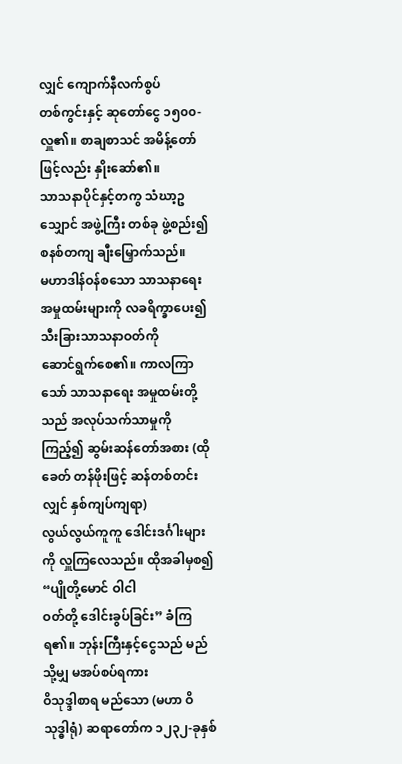လျှင် ကျောက်နီလက်စွပ်
တစ်ကွင်းနှင့် ဆုတော်ငွေ ၁၅၀၀-လှူ၏။ စာချစာသင် အမိန့်တော်ဖြင့်လည်း နှိုးဆော်၏။
သာသနာပိုင်နှင့်တကွ သံဃာ့ဥသျှောင် အဖွဲ့ကြီး တစ်ခု ဖွဲ့စည်း၍ စနစ်တကျ ချီးမြှောက်သည်။
မဟာဒါန်ဝန်စသော သာသနာရေး အမှုထမ်းများကို လခရိက္ခာပေး၍ သီးခြားသာသနာဝတ်ကို
ဆောင်ရွက်စေ၏။ ကာလကြာသော် သာသနာရေး အမှုထမ်းတို့သည် အလုပ်သက်သာမှုကို
ကြည့်၍ ဆွမ်းဆန်တော်အစား (ထိုခေတ် တန်ဖိုးဖြင့် ဆန်တစ်တင်းလျှင် နှစ်ကျပ်ကျရာ)
လွယ်လွယ်ကူကူ ဒေါင်းဒင်္ဂါးများကို လှူကြလေသည်။ ထိုအခါမှစ၍ “ပျိုတို့မောင် ဝါငါ
ဝတ်တို့ ဒေါင်းခွပ်ခြင်း” ခံကြရ၏။ ဘုန်းကြီးနှင့်ငွေသည် မည်သို့မျှ မအပ်စပ်ရကား
ဝိသုဒ္ဒါစာရ မည်သော (မဟာ ဝိသုဒ္ဓါရုံ) ဆရာတော်က ၁၂၃၂-ခုနှစ်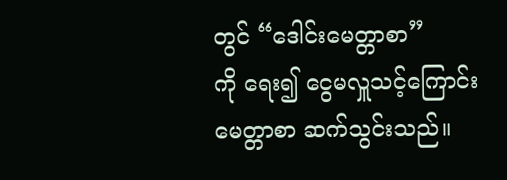တွင် “ဒေါင်းမေတ္တာစာ”
ကို ရေး၍ ငွေမလှူသင့်ကြောင်း မေတ္တာစာ ဆက်သွင်းသည်။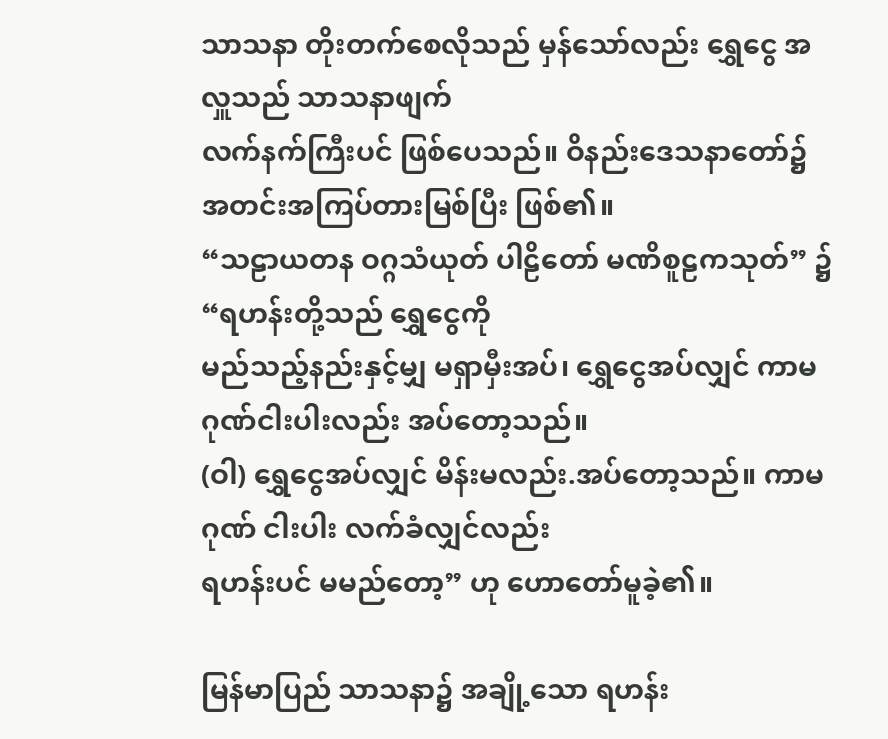သာသနာ တိုးတက်စေလိုသည် မှန်သော်လည်း ရွှေငွေ အလှူသည် သာသနာဖျက်
လက်နက်ကြီးပင် ဖြစ်ပေသည်။ ဝိနည်းဒေသနာတော်၌ အတင်းအကြပ်တားမြစ်ပြီး ဖြစ်၏။
“သဠာယတန ဝဂ္ဂသံယုတ် ပါဠိတော် မဏိစူဠကသုတ်” ၌ “ရဟန်းတို့သည် ရွှေငွေကို
မည်သည့်နည်းနှင့်မျှ မရှာမှီးအပ်၊ ရွှေငွေအပ်လျှင် ကာမဂုဏ်ငါးပါးလည်း အပ်တော့သည်။
(ဝါ) ရွှေငွေအပ်လျှင် မိန်းမလည်း.အပ်တော့သည်။ ကာမဂုဏ် ငါးပါး လက်ခံလျှင်လည်း
ရဟန်းပင် မမည်တော့” ဟု ဟောတော်မူခဲ့၏။

မြန်မာပြည် သာသနာ၌ အချို့သော ရဟန်း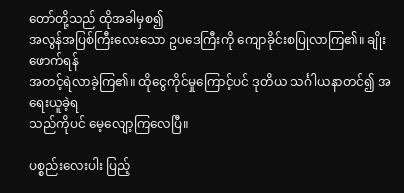တော်တို့သည် ထိုအခါမှစ၍
အလွန်အပြစ်ကြီးလေးသော ဥပဒေကြီးကို ကျောခိုင်းစပြုလာကြ၏။ ချိုးဖောက်ရန်
အတင့်ရဲလာခဲ့ကြ၏။ ထိုငွေကိုင်မှုကြောင့်ပင် ဒုတိယ သင်္ဂါယနာတင်၍ အရေးယူခဲ့ရ
သည်ကိုပင် မေ့လျော့ကြလေပြီ။

ပစ္စည်းလေးပါး ပြည့်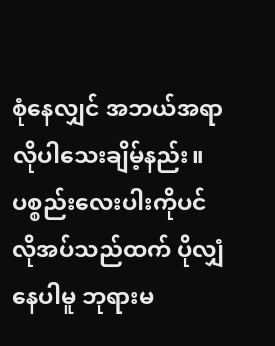စုံနေလျှင် အဘယ်အရာ လိုပါသေးချိမ့်နည်း။ ပစ္စည်းလေးပါးကိုပင်
လိုအပ်သည်ထက် ပိုလျှံနေပါမူ ဘုရားမ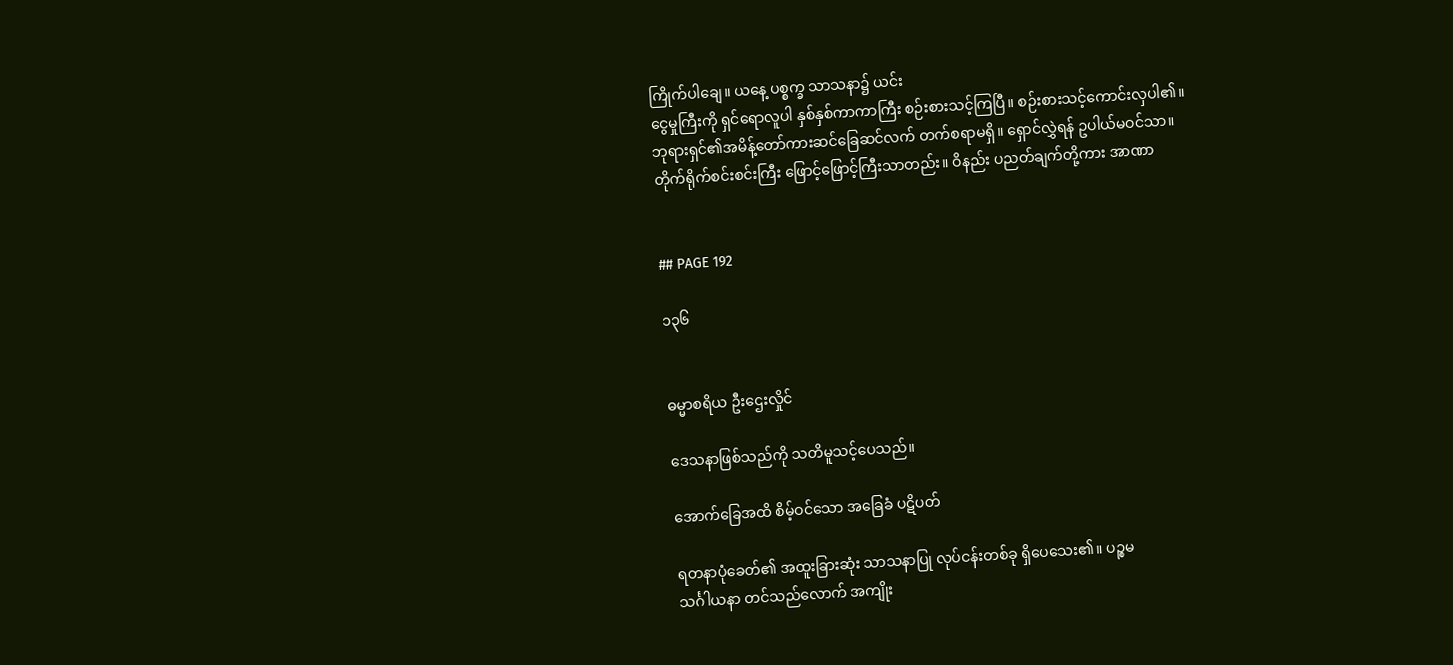ကြိုက်ပါချေ။ ယနေ့ ပစ္စက္ခ သာသနာ၌ ယင်း
ငွေမှုကြီးကို ရှင်ရောလူပါ နှစ်နှစ်ကာကာကြီး စဉ်းစားသင့်ကြပြီ။ စဉ်းစားသင့်ကောင်းလှပါ၏။
ဘုရားရှင်၏အမိန့်တော်ကားဆင်ခြေဆင်လက် တက်စရာမရှိ။ ရှောင်လွှဲရန် ဥပါယ်မဝင်သာ။
တိုက်ရိုက်စင်းစင်းကြီး ဖြောင့်ဖြောင့်ကြီးသာတည်း။ ဝိနည်း ပညတ်ချက်တို့ကား အာဏာ


## PAGE 192

၁၃၆


ဓမ္မာစရိယ ဦးဌေးလှိုင်

ဒေသနာဖြစ်သည်ကို သတိမူသင့်ပေသည်။

အောက်ခြေအထိ စိမ့်ဝင်သော အခြေခံ ပဋိပတ်

ရတနာပုံခေတ်၏ အထူးခြားဆုံး သာသနာပြု လုပ်ငန်းတစ်ခု ရှိပေသေး၏။ ပဉ္စမ
သင်္ဂါယနာ တင်သည်လောက် အကျိုး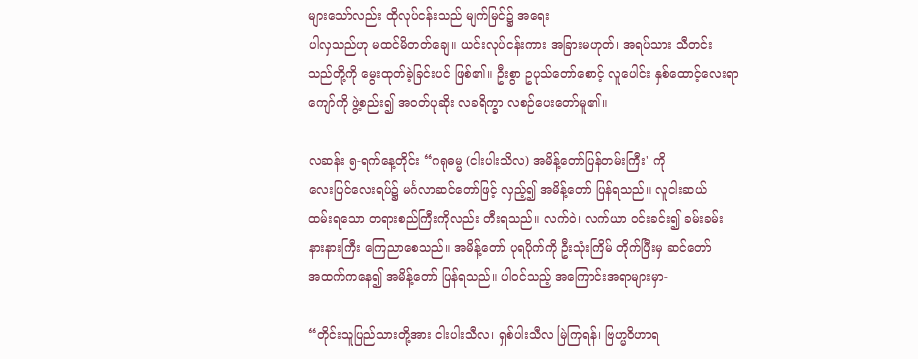များသော်လည်း ထိုလုပ်ငန်းသည် မျက်မြင်၌ အရေး
ပါလှသည်ဟု မထင်မိတတ်ချေ။ ယင်းလုပ်ငန်းကား အခြားမဟုတ်၊ အရပ်သား သီတင်း
သည်တို့ကို မွေးထုတ်ခဲ့ခြင်းပင် ဖြစ်၏။ ဦးစွာ ဥပုသ်တော်စောင့် လူပေါင်း နှစ်ထောင့်လေးရာ
ကျော်ကို ဖွဲ့စည်း၍ အဝတ်ပုဆိုး လခရိက္ခာ လစဉ်ပေးတော်မူ၏။

လဆန်း ၅-ရက်နေ့တိုင်း “ဂရုဓမ္မ (ငါးပါးသိလ) အမိန့်တော်ပြန်တမ်းကြီး' ကို
လေးပြင်လေးရပ်၌ မင်္ဂလာဆင်တော်ဖြင့် လှည့်၍ အမိန့်တော် ပြန်ရသည်။ လူငါးဆယ်
ထမ်းရသော တရားစည်ကြီးကိုလည်း တီးရသည်။ လက်ဝဲ၊ လက်ယာ ဝင်းခင်း၍ ခမ်းခမ်း
နားနားကြီး ကြေညာစေသည်။ အမိန့်တော် ပုရပိုက်ကို ဦးသုံးကြိမ် တိုက်ပြီးမှ ဆင်တော်
အထက်ကနေ၍ အမိန့်တော် ပြန်ရသည်။ ပါဝင်သည့် အကြောင်းအရာများမှာ-

“တိုင်းသူပြည်သားတို့အား ငါးပါးသီလ၊ ရှစ်ပါးသီလ မြဲကြရန်၊ ဗြဟ္မဝိဟာရ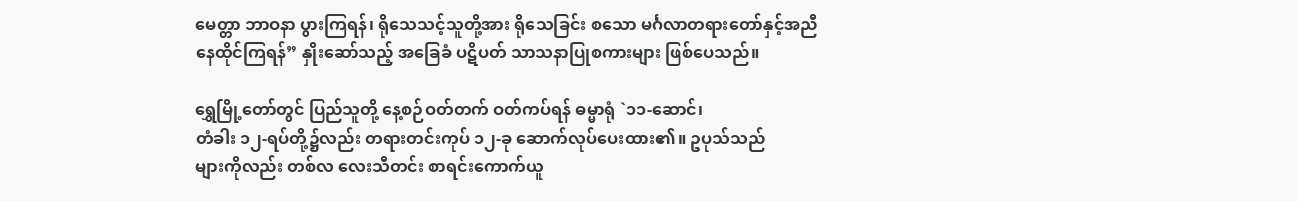မေတ္တာ ဘာဝနာ ပွားကြရန်၊ ရိုသေသင့်သူတို့အား ရိုသေခြင်း စသော မင်္ဂလာတရားတော်နှင့်အညီ
နေထိုင်ကြရန်” နှိုးဆော်သည့် အခြေခံ ပဋိပတ် သာသနာပြုစကားများ ဖြစ်ပေသည်။

ရွှေမြို့တော်တွင် ပြည်သူတို့ နေ့စဉ်ဝတ်တက် ဝတ်ကပ်ရန် ဓမ္မာရုံ `၁၁-ဆောင်၊
တံခါး ၁၂-ရပ်တို့၌လည်း တရားတင်းကုပ် ၁၂-ခု ဆောက်လုပ်ပေးထား၏။ ဥပုသ်သည်
များကိုလည်း တစ်လ လေးသီတင်း စာရင်းကောက်ယူ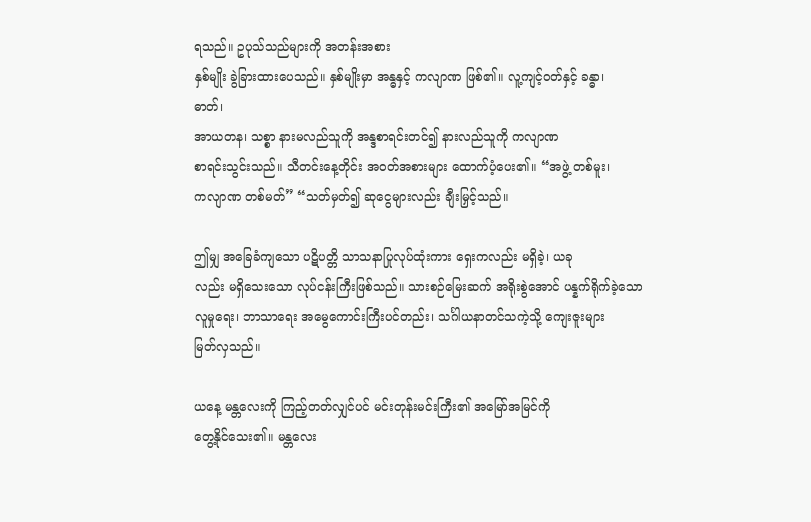ရသည်။ ဥပုသ်သည်များကို အတန်းအစား
နှစ်မျိုး ခွဲခြားထားပေသည်။ နှစ်မျိုးမှာ အန္ဓနှင့် ကလျာဏ ဖြစ်၏။ လူ့ကျင့်ဝတ်နှင့် ခန္ဓာ၊
ဓာတ်၊
အာယတန၊ သစ္စာ နားမလည်သူကို အန္ဒစာရင်းတင်၍ နားလည်သူကို ကလျာဏ
စာရင်းသွင်းသည်။ သီတင်းနေ့တိုင်း အဝတ်အစားများ ထောက်ပံ့ပေး၏။ “အဖွဲ့ တစ်မူး၊
ကလျာဏ တစ်မတ်” “သတ်မှတ်၍ ဆုငွေများလည်း ချီးမြှင့်သည်။

ဤမျှ အခြေခံကျသော ပဋိပတ္တိ သာသနာပြုလုပ်ထုံးကား ရှေးကလည်း မရှိခဲ့၊ ယခု
လည်း မရှိသေးသော လုပ်ငန်းကြီးဖြစ်သည်။ သားစဉ်မြေးဆက် အရိုးစွဲအောင် ပန္နက်ရိုက်ခဲ့သော
လူမှုရေး၊ ဘာသာရေး အမွေကောင်းကြီးပင်တည်း၊ သင်္ဂါယနာတင်သကဲ့သို့ ကျေးဇူးများ
မြတ်လှသည်။

ယနေ့ မန္တလေးကို ကြည့်တတ်လျှင်ပင် မင်းတုန်းမင်းကြီး၏ အမြော်အမြင်ကို
တွေ့နိုင်သေး၏။ မန္တလေး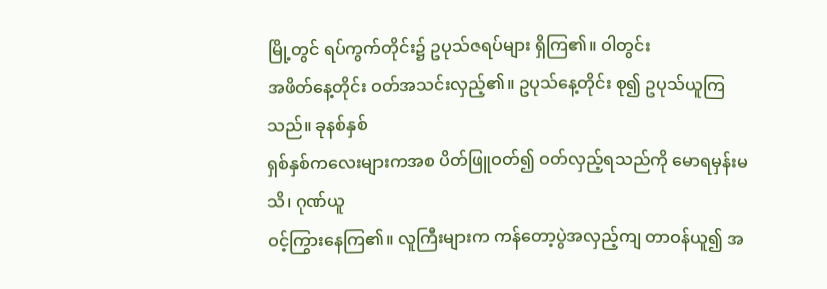မြို့တွင် ရပ်ကွက်တိုင်း၌ ဥပုသ်ဇရပ်များ ရှိကြ၏။ ဝါတွင်း
အဖိတ်နေ့တိုင်း ဝတ်အသင်းလှည့်၏။ ဥပုသ်နေ့တိုင်း စု၍ ဥပုသ်ယူကြသည်။ ခုနစ်နှစ်
ရှစ်နှစ်ကလေးများကအစ ပိတ်ဖြူဝတ်၍ ဝတ်လှည့်ရသည်ကို မောရမှန်းမသိ၊ ဂုဏ်ယူ
ဝင့်ကြွားနေကြ၏။ လူကြီးများက ကန်တော့ပွဲအလှည့်ကျ တာဝန်ယူ၍ အ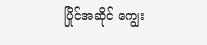ပြိုင်အဆိုင် ကျွေး